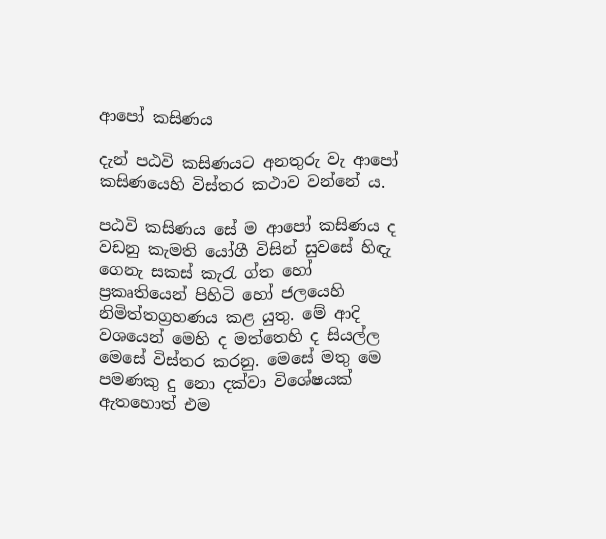ආපෝ කසිණය

දැන් පඨවි කසිණයට අනතුරු වැ ආපෝ කසිණයෙහි විස්තර කථාව වන්නේ ය.

පඨවි කසිණය සේ ම ආපෝ කසිණය ද වඩනු කැමති යෝගී විසින් සුවසේ හිඳැ ගෙනැ සකස් කැරැ ග්ත හෝ ප්‍ර‍කෘතියෙන් පිහිටි හෝ ජලයෙහි නිමිත්තග්‍ර‍හණය කළ යුතු. මේ ආදි වශයෙන් මෙහි ද මත්තෙහි ද සියල්ල මෙසේ විස්තර කරනු. මෙසේ මතු මෙ පමණකු දු නො දක්වා විශේෂයක් ඇතහොත් එම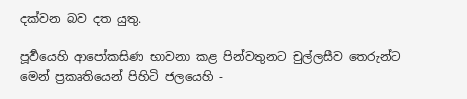දක්වන බව දත යුතු.

පූර්‍වයෙහි ආපෝකසිණ භාවනා කළ පින්වතුනට චුල්ලසීව තෙරුන්ට මෙන් ප්‍ර‍කෘතියෙන් පිහිටි ජලයෙහි -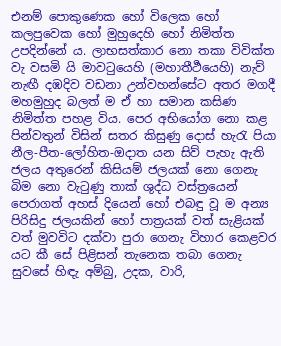එනම් පොකුණෙක හෝ විලෙක හෝ කලපුවෙක හෝ මුහුදෙහි හෝ නිමිත්ත උපදින්නේ ය. ලාභසත්කාර නො තකා විවික්ත වැ වසමි යි මාවටුයෙහි (මහාතීර්‍ථයෙහි) නැව් නැඟී දඹදිව වඩනා උන්වහන්සේට අතර මගදී මහමුහුද බලත් ම ඒ හා සමාන කසිණ නිමිත්ත පහළ විය. පෙර අභියෝග නො කළ පින්වතුන් විසින් සතර කිසුණු දොස් හැරැ පියා නීල-පීත-ලෝහිත-ඔදාත යන සිව් පැහැ ඇති ජලය අතුරෙන් කිසියම් ජලයක් නො ගෙනැ බිම නො වැටුණු තාක් ශුද්ධ වස්ත්‍රයෙන් පෙරාගත් අහස් දියෙන් හෝ එබඳු වූ ම අන්‍ය පිරිසිදු ජලයකින් හෝ පාත්‍ර‍යක් වත් සැළියක් වත් මුවවිට දක්වා පුරා ගෙනැ විහාර කෙළවර යට කී සේ පිළිසන් තැනෙක තබා ගෙනැ සුවසේ හිඳැ අම්බු, උදක, වාරි,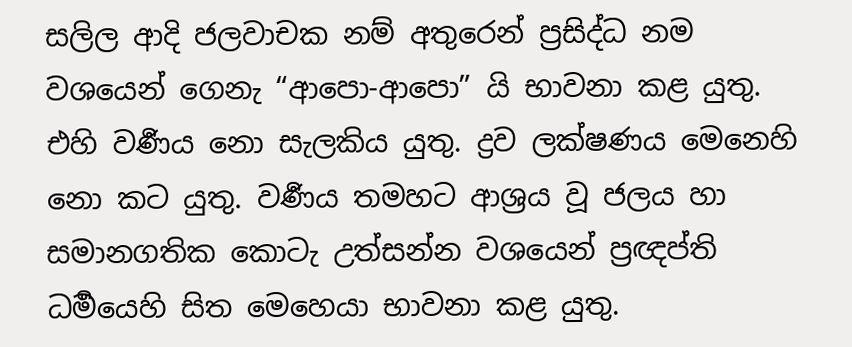සලිල ආදි ජලවාචක නම් අතුරෙන් ප්‍ර‍සිද්ධ නම වශයෙන් ගෙනැ “ආපො-ආපො” යි භාවනා කළ යුතු. එහි වර්‍ණය නො සැලකිය යුතු. ද්‍ර‍ව ලක්ෂණය මෙනෙහි නො කට යුතු. වර්‍ණය තමහට ආශ්‍ර‍ය වූ ජලය හා සමානගතික කොටැ උත්සන්න වශයෙන් ප්‍ර‍ඥප්ති ධර්‍මයෙහි සිත මෙහෙයා භාවනා කළ යුතු.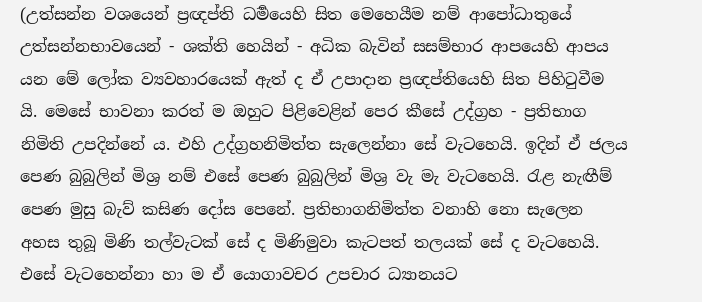(උත්සන්න වශයෙන් ප්‍ර‍ඥප්ති ධර්‍මයෙහි සිත මෙහෙයීම නම් ආපෝධාතුයේ උත්සන්නභාවයෙන් - ශක්ති හෙයින් - අධික බැවින් සසම්භාර ආපයෙහි ආපය යන මේ ලෝක ව්‍යවහාරයෙක් ඇත් ද ඒ උපාදාන ප්‍ර‍ඥප්තියෙහි සිත පිහිටුවීම යි. මෙසේ භාවනා කරත් ම ඔහුට පිළිවෙළින් පෙර කීසේ උද්ග්‍ර‍හ - ප්‍ර‍තිභාග නිමිති උපදින්නේ ය. එහි උද්ග්‍ර‍හනිමිත්ත සැලෙන්නා සේ වැටහෙයි. ඉදින් ඒ ජලය පෙණ බුබුලින් මිශ්‍ර‍ නම් එසේ පෙණ බුබුලින් මිශ්‍ර‍ වැ මැ වැටහෙයි. රැළ නැඟීම් පෙණ මුසු බැව් කසිණ දෝස පෙනේ. ප්‍ර‍තිභාගනිමිත්ත වනාහි නො සැලෙන අහස තුබූ මිණි තල්වැටක් සේ ද මිණිමුවා කැටපත් තලයක් සේ ද වැටහෙයි. එසේ වැටහෙන්නා හා ම ඒ යොගාවචර උපචාර ධ්‍යානයට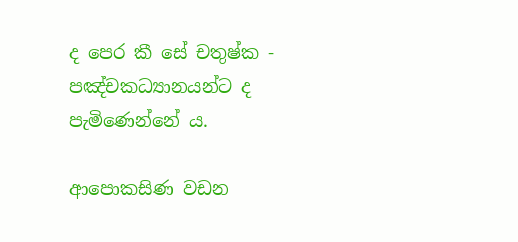ද පෙර කී සේ චතුෂ්ක - පඤ්චකධ්‍යානයන්ට ද පැමිණෙන්නේ ය.

ආපොකසිණ වඩන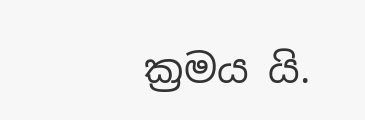ක්‍ර‍මය යි.